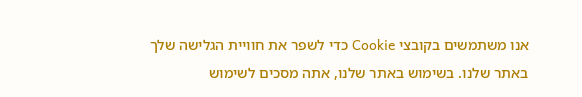אנו משתמשים בקובצי Cookie כדי לשפר את חוויית הגלישה שלך באתר שלנו. בשימוש באתר שלנו, אתה מסכים לשימוש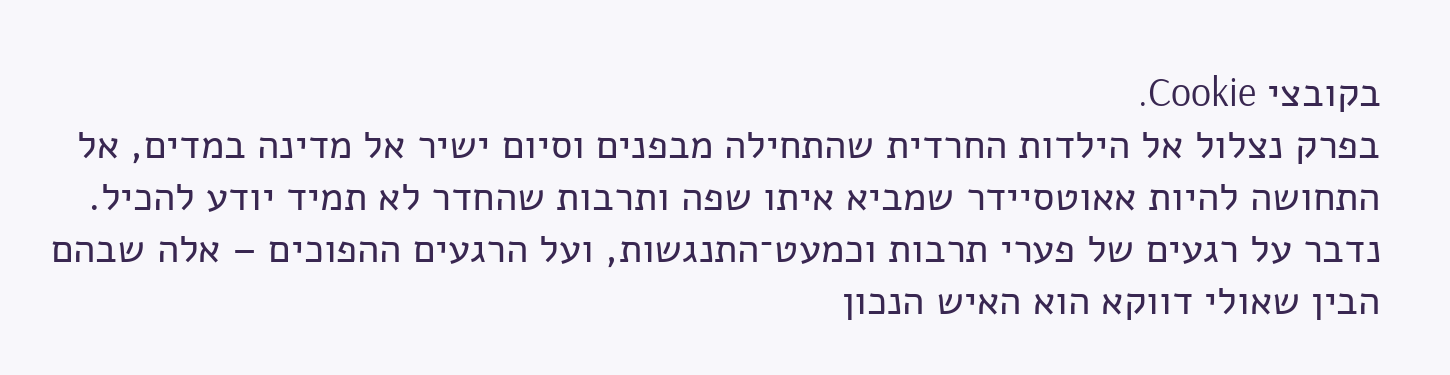בקובצי Cookie.
בפרק נצלול אל הילדות החרדית שהתחילה מבפנים וסיום ישיר אל מדינה במדים, אל התחושה להיות אאוטסיידר שמביא איתו שפה ותרבות שהחדר לא תמיד יודע להכיל. נדבר על רגעים של פערי תרבות וכמעט־התנגשות, ועל הרגעים ההפוכים – אלה שבהם הבין שאולי דווקא הוא האיש הנכון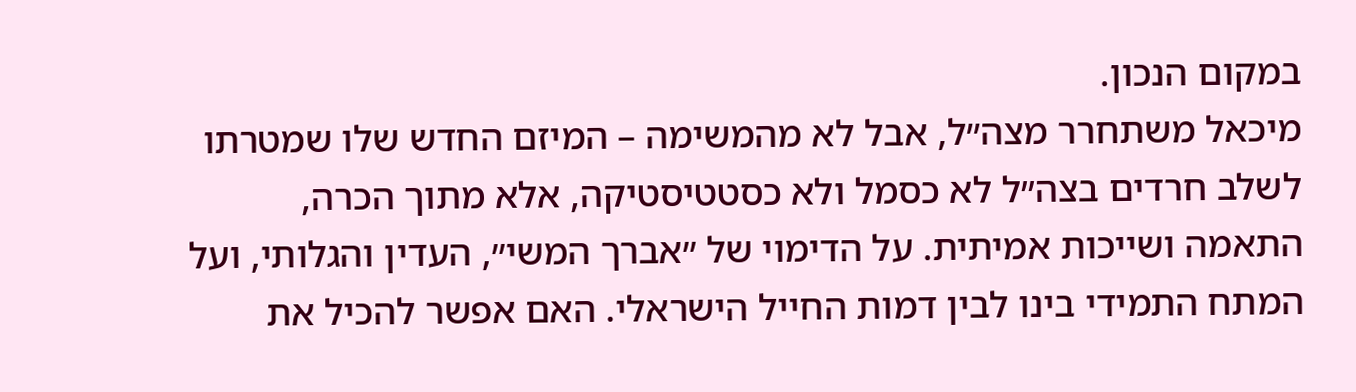במקום הנכון.
מיכאל משתחרר מצה״ל, אבל לא מהמשימה – המיזם החדש שלו שמטרתו לשלב חרדים בצה״ל לא כסמל ולא כסטטיסטיקה, אלא מתוך הכרה, התאמה ושייכות אמיתית. על הדימוי של ״אברך המשי״, העדין והגלותי, ועל המתח התמידי בינו לבין דמות החייל הישראלי. האם אפשר להכיל את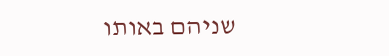שניהם באותו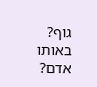גוף? באותו אדם?